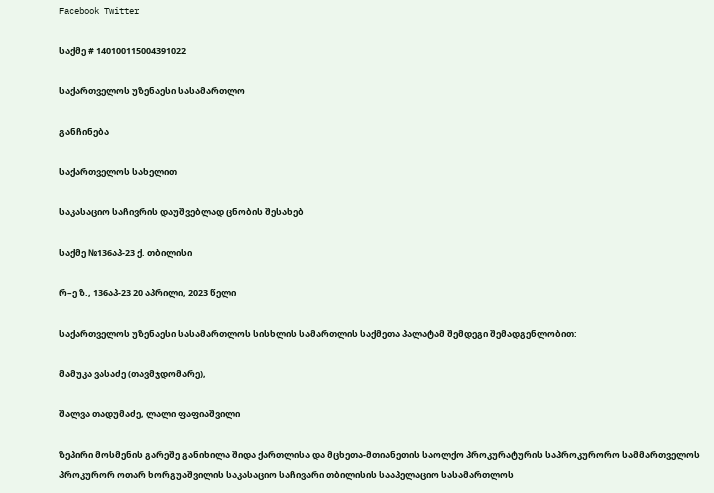Facebook Twitter

საქმე # 140100115004391022

საქართველოს უზენაესი სასამართლო

განჩინება

საქართველოს სახელით

საკასაციო საჩივრის დაუშვებლად ცნობის შესახებ

საქმე №136აპ-23 ქ. თბილისი

რ–ე ზ., 136აპ-23 20 აპრილი, 2023 წელი

საქართველოს უზენაესი სასამართლოს სისხლის სამართლის საქმეთა პალატამ შემდეგი შემადგენლობით:

მამუკა ვასაძე (თავმჯდომარე),

შალვა თადუმაძე, ლალი ფაფიაშვილი

ზეპირი მოსმენის გარეშე განიხილა შიდა ქართლისა და მცხეთა-მთიანეთის საოლქო პროკურატურის საპროკურორო სამმართველოს პროკურორ ოთარ ხორგუაშვილის საკასაციო საჩივარი თბილისის სააპელაციო სასამართლოს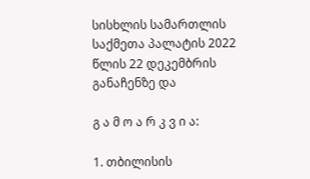სისხლის სამართლის საქმეთა პალატის 2022 წლის 22 დეკემბრის განაჩენზე და

გ ა მ ო ა რ კ ვ ი ა:

1. თბილისის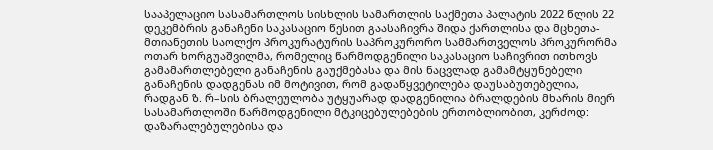სააპელაციო სასამართლოს სისხლის სამართლის საქმეთა პალატის 2022 წლის 22 დეკემბრის განაჩენი საკასაციო წესით გაასაჩივრა შიდა ქართლისა და მცხეთა-მთიანეთის საოლქო პროკურატურის საპროკურორო სამმართველოს პროკურორმა ოთარ ხორგუაშვილმა, რომელიც წარმოდგენილი საკასაციო საჩივრით ითხოვს გამამართლებელი განაჩენის გაუქმებასა და მის ნაცვლად გამამტყუნებელი განაჩენის დადგენას იმ მოტივით, რომ გადაწყვეტილება დაუსაბუთებელია, რადგან ზ. რ–სის ბრალეულობა უტყუარად დადგენილია ბრალდების მხარის მიერ სასამართლოში წარმოდგენილი მტკიცებულებების ერთობლიობით, კერძოდ: დაზარალებულებისა და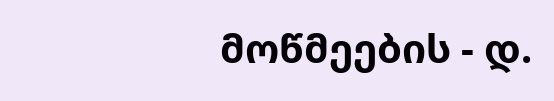მოწმეების - დ.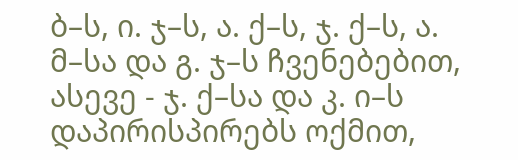ბ–ს, ი. ჯ–ს, ა. ქ–ს, ჯ. ქ–ს, ა. მ–სა და გ. ჯ–ს ჩვენებებით, ასევე - ჯ. ქ–სა და კ. ი–ს დაპირისპირებს ოქმით,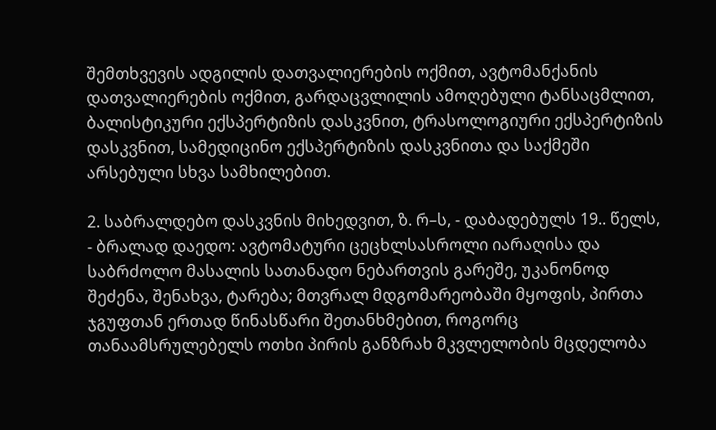შემთხვევის ადგილის დათვალიერების ოქმით, ავტომანქანის დათვალიერების ოქმით, გარდაცვლილის ამოღებული ტანსაცმლით, ბალისტიკური ექსპერტიზის დასკვნით, ტრასოლოგიური ექსპერტიზის დასკვნით, სამედიცინო ექსპერტიზის დასკვნითა და საქმეში არსებული სხვა სამხილებით.

2. საბრალდებო დასკვნის მიხედვით, ზ. რ–ს, - დაბადებულს 19.. წელს, - ბრალად დაედო: ავტომატური ცეცხლსასროლი იარაღისა და საბრძოლო მასალის სათანადო ნებართვის გარეშე, უკანონოდ შეძენა, შენახვა, ტარება; მთვრალ მდგომარეობაში მყოფის, პირთა ჯგუფთან ერთად წინასწარი შეთანხმებით, როგორც თანაამსრულებელს ოთხი პირის განზრახ მკვლელობის მცდელობა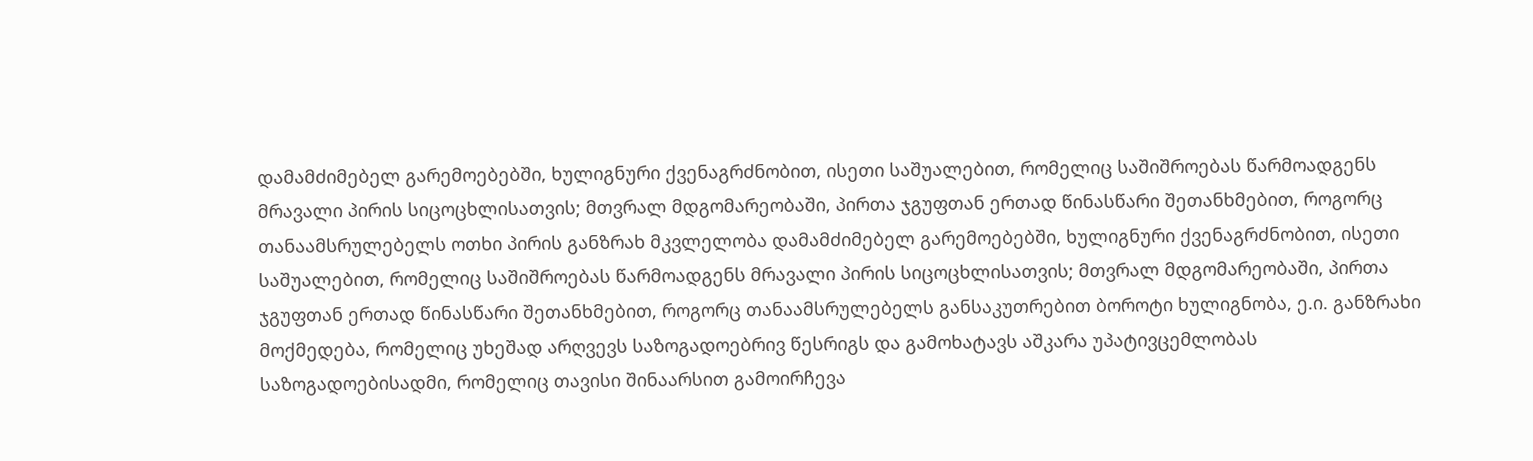დამამძიმებელ გარემოებებში, ხულიგნური ქვენაგრძნობით, ისეთი საშუალებით, რომელიც საშიშროებას წარმოადგენს მრავალი პირის სიცოცხლისათვის; მთვრალ მდგომარეობაში, პირთა ჯგუფთან ერთად წინასწარი შეთანხმებით, როგორც თანაამსრულებელს ოთხი პირის განზრახ მკვლელობა დამამძიმებელ გარემოებებში, ხულიგნური ქვენაგრძნობით, ისეთი საშუალებით, რომელიც საშიშროებას წარმოადგენს მრავალი პირის სიცოცხლისათვის; მთვრალ მდგომარეობაში, პირთა ჯგუფთან ერთად წინასწარი შეთანხმებით, როგორც თანაამსრულებელს განსაკუთრებით ბოროტი ხულიგნობა, ე.ი. განზრახი მოქმედება, რომელიც უხეშად არღვევს საზოგადოებრივ წესრიგს და გამოხატავს აშკარა უპატივცემლობას საზოგადოებისადმი, რომელიც თავისი შინაარსით გამოირჩევა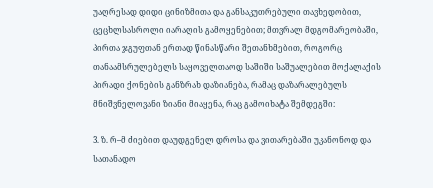უაღრესად დიდი ცინიზმითა და განსაკუთრებული თავხედობით, ცეცხლსასროლი იარაღის გამოყენებით; მთვრალ მდგომარეობაში, პირთა ჯგუფთან ერთად წინასწარი შეთანხმებით, როგორც თანაამსრულებელს საყოველთაოდ საშიში საშუალებით მოქალაქის პირადი ქონების განზრახ დაზიანება, რამაც დაზარალებულს მნიშვნელოვანი ზიანი მიაყენა, რაც გამოიხატა შემდეგში:

3. ზ. რ–მ ძიებით დაუდგენელ დროსა და ვითარებაში უკანონოდ და სათანადო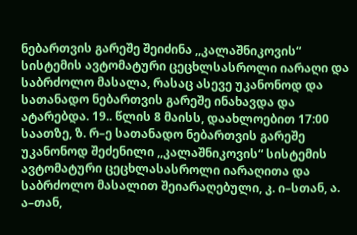ნებართვის გარეშე შეიძინა ,,კალაშნიკოვის“ სისტემის ავტომატური ცეცხლსასროლი იარაღი და საბრძოლო მასალა, რასაც ასევე უკანონოდ და სათანადო ნებართვის გარეშე ინახავდა და ატარებდა. 19.. წლის 8 მაისს, დაახლოებით 17:00 საათზე, ზ. რ–ე სათანადო ნებართვის გარეშე უკანონოდ შეძენილი ,,კალაშნიკოვის“ სისტემის ავტომატური ცეცხლასასროლი იარაღითა და საბრძოლო მასალით შეიარაღებული, კ. ი–სთან, ა. ა–თან,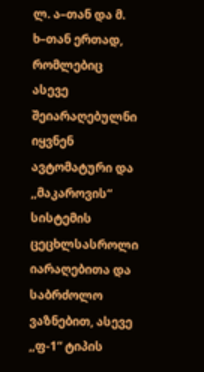ლ. ა–თან და მ. ხ–თან ერთად, რომლებიც ასევე შეიარაღებულნი იყვნენ ავტომატური და ,,მაკაროვის“ სისტემის ცეცხლსასროლი იარაღებითა და საბრძოლო ვაზნებით, ასევე ,,ფ-1“ ტიპის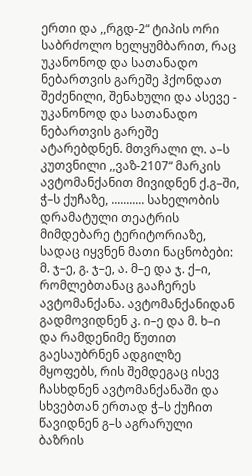ერთი და ,,რგდ-2“ ტიპის ორი საბრძოლო ხელყუმბარით, რაც უკანონოდ და სათანადო ნებართვის გარეშე ჰქონდათ შეძენილი, შენახული და ასევე - უკანონოდ და სათანადო ნებართვის გარეშე ატარებდნენ. მთვრალი ლ. ა–ს კუთვნილი ,,ვაზ-2107“ მარკის ავტომანქანით მივიდნენ ქ.გ–ში, ჭ–ს ქუჩაზე, ........... სახელობის დრამატული თეატრის მიმდებარე ტერიტორიაზე, სადაც იყვნენ მათი ნაცნობები: მ. ჯ–ე, გ. ჯ–ე, ა. მ–ე და ჯ. ქ–ი, რომლებთანაც გააჩერეს ავტომანქანა. ავტომანქანიდან გადმოვიდნენ კ. ი–ე და მ. ხ–ი და რამდენიმე წუთით გაესაუბრნენ ადგილზე მყოფებს, რის შემდეგაც ისევ ჩასხდნენ ავტომანქანაში და სხვებთან ერთად ჭ–ს ქუჩით წავიდნენ გ–ს აგრარული ბაზრის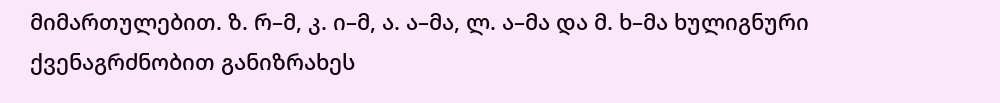მიმართულებით. ზ. რ–მ, კ. ი–მ, ა. ა–მა, ლ. ა–მა და მ. ხ–მა ხულიგნური ქვენაგრძნობით განიზრახეს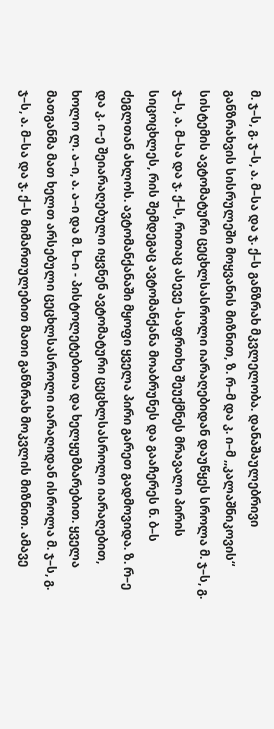მ. ჯ–ს, გ. ჯ–ს, ა. მ–სა და ჯ. ქ–ს განზრახ მკვლელობა. დანაშაულებრივი განზრახვის სისრულეში მოყვანის მიზნით, ზ. რ–მ და კ. ი–მ ,,კალაშნიკოვის“ სისტემის ავტომატური ცეცხლსასროლი იარაღებიდან დაუწყეს სროლა მ. ჯ–ს, გ. ჯ–ს, ა. მ–სა და ჯ. ქ–ს, რითაც ასევე -საფრთხე შეუქმნეს მრავალი პირის სიცოცხლეს, რის შემდეგაც ავტომანქანა მოაბრუნეს და გააჩერეს ნ. ბ–ს ძეგლთან ახლოს. ავტომანქანაში მყოფი ყველა პირი გარეთ გადმოვიდა. ზ. რ–ე და კ. ი–ე შეიარაღებული იყვნენ ავტომატური ცეცხლსასროლი იარაღებით, ხოლო ლ. ა–ი, ა. ა–ი და მ. ხ–ი - პისტოლეტებითა და ხელყუმბარებით. ყველა მათგანმა მათ ხელთ არსებული ცეცხლსასროლი იარაღიდან ისროლა მ. ჯ–ს, გ. ჯ–ს, ა. მ–სა და ჯ. ქ–ს მიმართულებით მათი განზრახ მოკვლის მიზნით. ამავე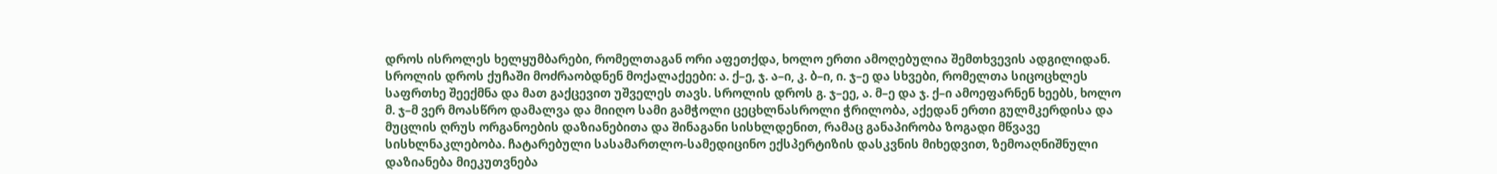დროს ისროლეს ხელყუმბარები, რომელთაგან ორი აფეთქდა, ხოლო ერთი ამოღებულია შემთხვევის ადგილიდან. სროლის დროს ქუჩაში მოძრაობდნენ მოქალაქეები: ა. ქ–ე, ჯ. ა–ი, კ. ბ–ი, ი. ჯ–ე და სხვები, რომელთა სიცოცხლეს საფრთხე შეექმნა და მათ გაქცევით უშველეს თავს. სროლის დროს გ. ჯ–ეე, ა. მ–ე და ჯ. ქ–ი ამოეფარნენ ხეებს, ხოლო მ. ჯ–მ ვერ მოასწრო დამალვა და მიიღო სამი გამჭოლი ცეცხლნასროლი ჭრილობა, აქედან ერთი გულმკერდისა და მუცლის ღრუს ორგანოების დაზიანებითა და შინაგანი სისხლდენით, რამაც განაპირობა ზოგადი მწვავე სისხლნაკლებობა. ჩატარებული სასამართლო-სამედიცინო ექსპერტიზის დასკვნის მიხედვით, ზემოაღნიშნული დაზიანება მიეკუთვნება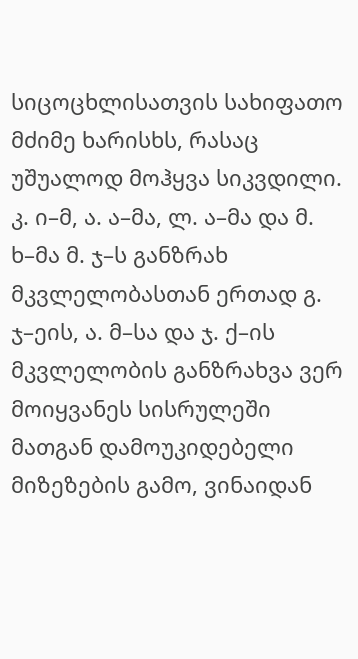სიცოცხლისათვის სახიფათო მძიმე ხარისხს, რასაც უშუალოდ მოჰყვა სიკვდილი. კ. ი–მ, ა. ა–მა, ლ. ა–მა და მ. ხ–მა მ. ჯ–ს განზრახ მკვლელობასთან ერთად გ. ჯ–ეის, ა. მ–სა და ჯ. ქ–ის მკვლელობის განზრახვა ვერ მოიყვანეს სისრულეში მათგან დამოუკიდებელი მიზეზების გამო, ვინაიდან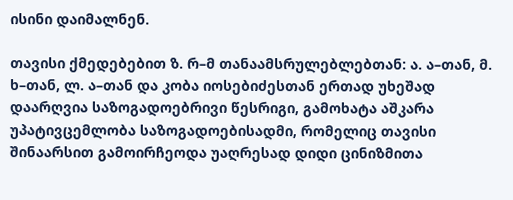ისინი დაიმალნენ.

თავისი ქმედებებით ზ. რ–მ თანაამსრულებლებთან: ა. ა–თან, მ. ხ–თან, ლ. ა–თან და კობა იოსებიძესთან ერთად უხეშად დაარღვია საზოგადოებრივი წესრიგი, გამოხატა აშკარა უპატივცემლობა საზოგადოებისადმი, რომელიც თავისი შინაარსით გამოირჩეოდა უაღრესად დიდი ცინიზმითა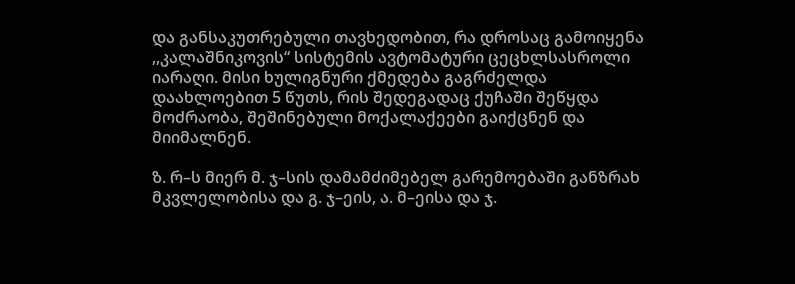და განსაკუთრებული თავხედობით, რა დროსაც გამოიყენა ,,კალაშნიკოვის“ სისტემის ავტომატური ცეცხლსასროლი იარაღი. მისი ხულიგნური ქმედება გაგრძელდა დაახლოებით 5 წუთს, რის შედეგადაც ქუჩაში შეწყდა მოძრაობა, შეშინებული მოქალაქეები გაიქცნენ და მიიმალნენ.

ზ. რ–ს მიერ მ. ჯ–სის დამამძიმებელ გარემოებაში განზრახ მკვლელობისა და გ. ჯ–ეის, ა. მ–ეისა და ჯ.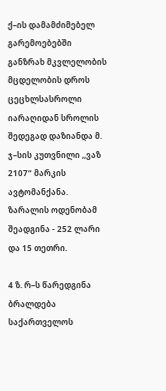ქ–ის დამამძიმებელ გარემოებებში განზრახ მკვლელობის მცდელობის დროს ცეცხლსასროლი იარაღიდან სროლის შედეგად დაზიანდა მ. ჯ–სის კუთვნილი ,,ვაზ 2107“ მარკის ავტომანქანა. ზარალის ოდენობამ შეადგინა - 252 ლარი და 15 თეთრი.

4 ზ. რ–ს წარედგინა ბრალდება საქართველოს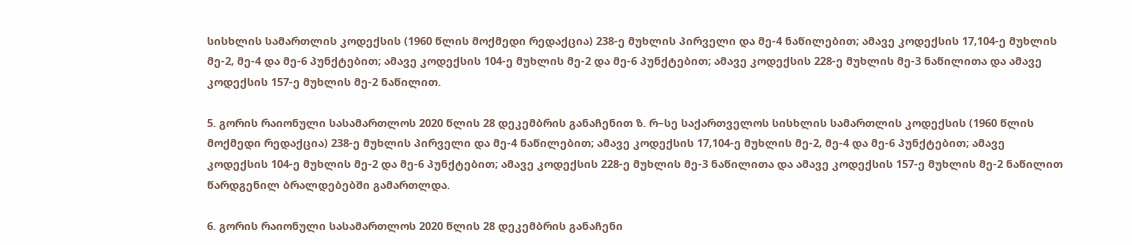სისხლის სამართლის კოდექსის (1960 წლის მოქმედი რედაქცია) 238-ე მუხლის პირველი და მე-4 ნაწილებით; ამავე კოდექსის 17,104-ე მუხლის მე-2, მე-4 და მე-6 პუნქტებით; ამავე კოდექსის 104-ე მუხლის მე-2 და მე-6 პუნქტებით; ამავე კოდექსის 228-ე მუხლის მე-3 ნაწილითა და ამავე კოდექსის 157-ე მუხლის მე-2 ნაწილით.

5. გორის რაიონული სასამართლოს 2020 წლის 28 დეკემბრის განაჩენით ზ. რ–სე საქართველოს სისხლის სამართლის კოდექსის (1960 წლის მოქმედი რედაქცია) 238-ე მუხლის პირველი და მე-4 ნაწილებით; ამავე კოდექსის 17,104-ე მუხლის მე-2, მე-4 და მე-6 პუნქტებით; ამავე კოდექსის 104-ე მუხლის მე-2 და მე-6 პუნქტებით; ამავე კოდექსის 228-ე მუხლის მე-3 ნაწილითა და ამავე კოდექსის 157-ე მუხლის მე-2 ნაწილით წარდგენილ ბრალდებებში გამართლდა.

6. გორის რაიონული სასამართლოს 2020 წლის 28 დეკემბრის განაჩენი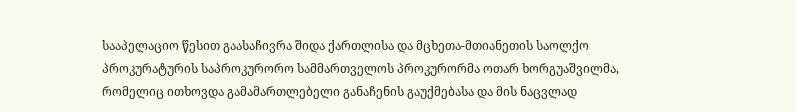სააპელაციო წესით გაასაჩივრა შიდა ქართლისა და მცხეთა-მთიანეთის საოლქო პროკურატურის საპროკურორო სამმართველოს პროკურორმა ოთარ ხორგუაშვილმა, რომელიც ითხოვდა გამამართლებელი განაჩენის გაუქმებასა და მის ნაცვლად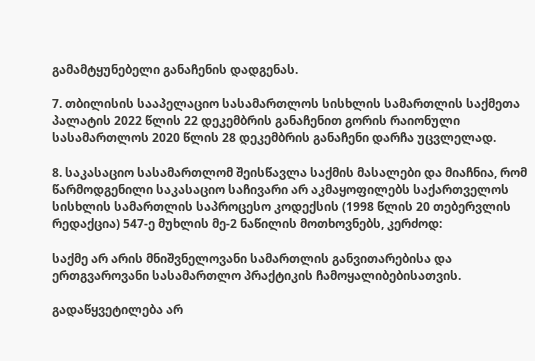გამამტყუნებელი განაჩენის დადგენას.

7. თბილისის სააპელაციო სასამართლოს სისხლის სამართლის საქმეთა პალატის 2022 წლის 22 დეკემბრის განაჩენით გორის რაიონული სასამართლოს 2020 წლის 28 დეკემბრის განაჩენი დარჩა უცვლელად.

8. საკასაციო სასამართლომ შეისწავლა საქმის მასალები და მიაჩნია, რომ წარმოდგენილი საკასაციო საჩივარი არ აკმაყოფილებს საქართველოს სისხლის სამართლის საპროცესო კოდექსის (1998 წლის 20 თებერვლის რედაქცია) 547-ე მუხლის მე-2 ნაწილის მოთხოვნებს, კერძოდ:

საქმე არ არის მნიშვნელოვანი სამართლის განვითარებისა და ერთგვაროვანი სასამართლო პრაქტიკის ჩამოყალიბებისათვის.

გადაწყვეტილება არ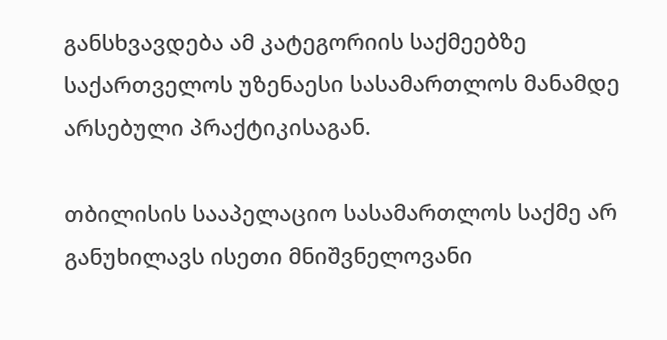განსხვავდება ამ კატეგორიის საქმეებზე საქართველოს უზენაესი სასამართლოს მანამდე არსებული პრაქტიკისაგან.

თბილისის სააპელაციო სასამართლოს საქმე არ განუხილავს ისეთი მნიშვნელოვანი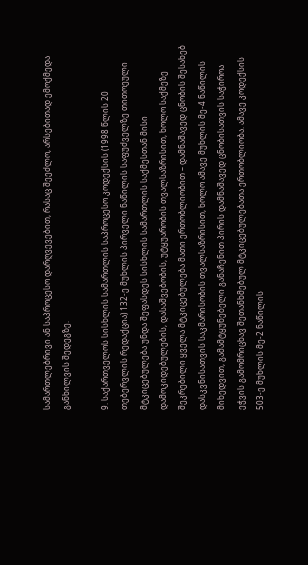სამართლებრივი ან საპროცესო დარღვევებით, რასაც შეეძლო, არსებითად ემოქმედა განხილვის შედეგზე.

9. საქართველოს სისხლის სამართლის საპროცესო კოდექსის (1998 წლის 20 თებერვლის რედაქცია) 132-ე მუხლის პირველი ნაწილის საფუძველზე თითოეული მტკიცებულება უნდა შეფასდეს სისხლის სამართლის საქმესთან მისი დამოკიდებულების, დასაშვებობის, უტყუარობის თვალსაზრისით, ხოლო საქმეზე შეკრებილი ყველა მტკიცებულება მათი ერთობლიობით – დამნაშავედ ცნობის შესახებ დასკვნისათვის საკმარისობის თვალსაზრისით, ხოლო ამავე მუხლის მე-4 ნაწილის მიხედვით, გამამტყუნებელი განაჩენით პირის დამნაშავედ ცნობისათვის საჭიროა ეჭვის გამომრიცხავ შეთანხმებულ მტკიცებულებათა ერთობლიობა. ამავე კოდექსის 503-ე მუხლის მე-2 ნაწილის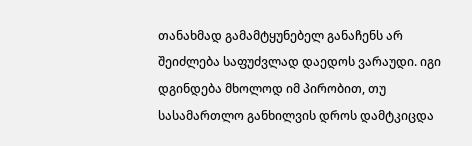თანახმად გამამტყუნებელ განაჩენს არ შეიძლება საფუძვლად დაედოს ვარაუდი. იგი დგინდება მხოლოდ იმ პირობით, თუ სასამართლო განხილვის დროს დამტკიცდა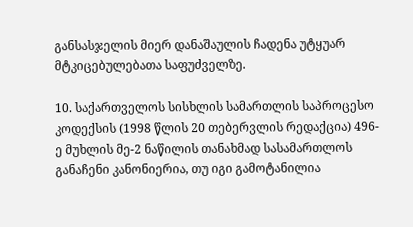განსასჯელის მიერ დანაშაულის ჩადენა უტყუარ მტკიცებულებათა საფუძველზე.

10. საქართველოს სისხლის სამართლის საპროცესო კოდექსის (1998 წლის 20 თებერვლის რედაქცია) 496-ე მუხლის მე-2 ნაწილის თანახმად სასამართლოს განაჩენი კანონიერია, თუ იგი გამოტანილია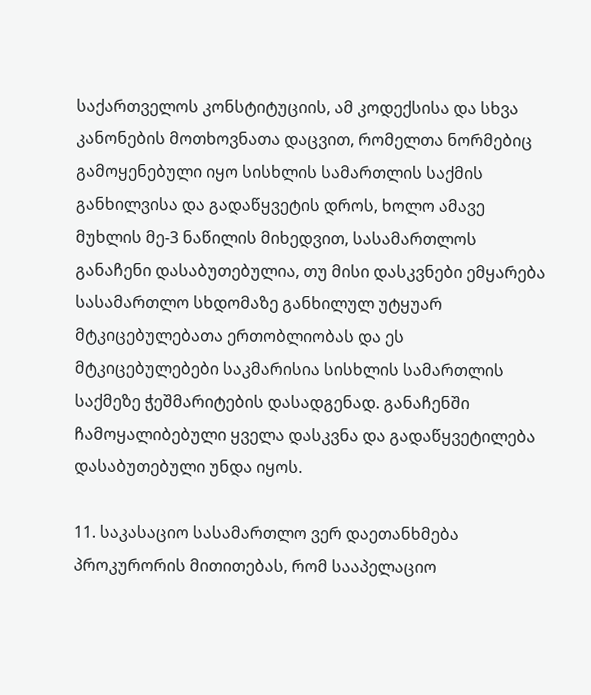საქართველოს კონსტიტუციის, ამ კოდექსისა და სხვა კანონების მოთხოვნათა დაცვით, რომელთა ნორმებიც გამოყენებული იყო სისხლის სამართლის საქმის განხილვისა და გადაწყვეტის დროს, ხოლო ამავე მუხლის მე-3 ნაწილის მიხედვით, სასამართლოს განაჩენი დასაბუთებულია, თუ მისი დასკვნები ემყარება სასამართლო სხდომაზე განხილულ უტყუარ მტკიცებულებათა ერთობლიობას და ეს მტკიცებულებები საკმარისია სისხლის სამართლის საქმეზე ჭეშმარიტების დასადგენად. განაჩენში ჩამოყალიბებული ყველა დასკვნა და გადაწყვეტილება დასაბუთებული უნდა იყოს.

11. საკასაციო სასამართლო ვერ დაეთანხმება პროკურორის მითითებას, რომ სააპელაციო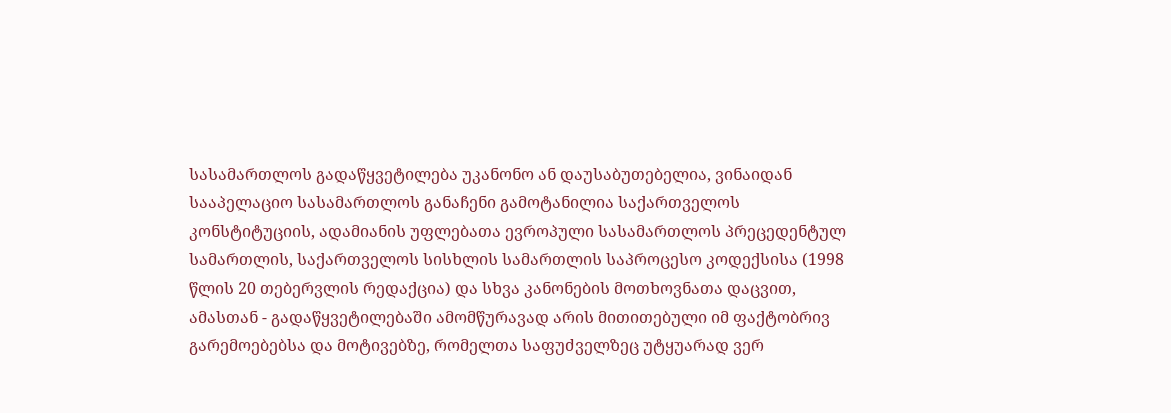სასამართლოს გადაწყვეტილება უკანონო ან დაუსაბუთებელია, ვინაიდან სააპელაციო სასამართლოს განაჩენი გამოტანილია საქართველოს კონსტიტუციის, ადამიანის უფლებათა ევროპული სასამართლოს პრეცედენტულ სამართლის, საქართველოს სისხლის სამართლის საპროცესო კოდექსისა (1998 წლის 20 თებერვლის რედაქცია) და სხვა კანონების მოთხოვნათა დაცვით, ამასთან - გადაწყვეტილებაში ამომწურავად არის მითითებული იმ ფაქტობრივ გარემოებებსა და მოტივებზე, რომელთა საფუძველზეც უტყუარად ვერ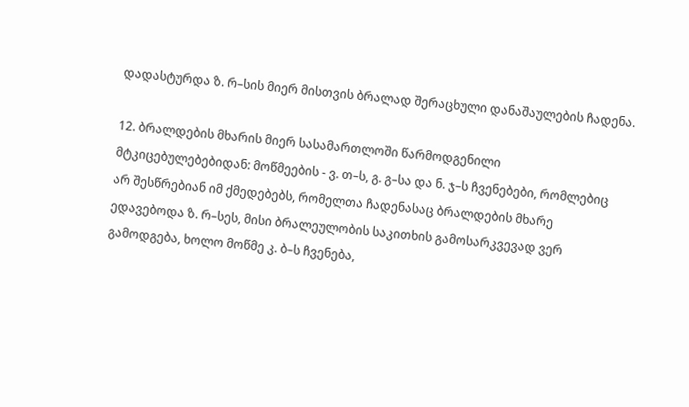დადასტურდა ზ. რ–სის მიერ მისთვის ბრალად შერაცხული დანაშაულების ჩადენა.

12. ბრალდების მხარის მიერ სასამართლოში წარმოდგენილი მტკიცებულებებიდან: მოწმეების - ვ. თ–ს, გ. გ–სა და ნ. ჯ–ს ჩვენებები, რომლებიც არ შესწრებიან იმ ქმედებებს, რომელთა ჩადენასაც ბრალდების მხარე ედავებოდა ზ. რ–სეს, მისი ბრალეულობის საკითხის გამოსარკვევად ვერ გამოდგება, ხოლო მოწმე კ. ბ–ს ჩვენება,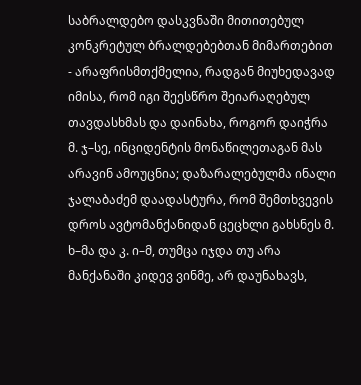საბრალდებო დასკვნაში მითითებულ კონკრეტულ ბრალდებებთან მიმართებით - არაფრისმთქმელია, რადგან მიუხედავად იმისა, რომ იგი შეესწრო შეიარაღებულ თავდასხმას და დაინახა, როგორ დაიჭრა მ. ჯ–სე, ინციდენტის მონაწილეთაგან მას არავინ ამოუცნია; დაზარალებულმა ინალი ჯალაბაძემ დაადასტურა, რომ შემთხვევის დროს ავტომანქანიდან ცეცხლი გახსნეს მ. ხ–მა და კ. ი–მ, თუმცა იჯდა თუ არა მანქანაში კიდევ ვინმე, არ დაუნახავს,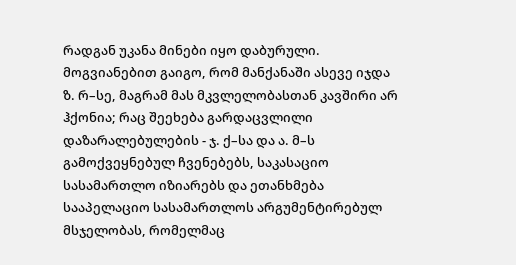რადგან უკანა მინები იყო დაბურული. მოგვიანებით გაიგო, რომ მანქანაში ასევე იჯდა ზ. რ–სე, მაგრამ მას მკვლელობასთან კავშირი არ ჰქონია; რაც შეეხება გარდაცვლილი დაზარალებულების - ჯ. ქ–სა და ა. მ–ს გამოქვეყნებულ ჩვენებებს, საკასაციო სასამართლო იზიარებს და ეთანხმება სააპელაციო სასამართლოს არგუმენტირებულ მსჯელობას, რომელმაც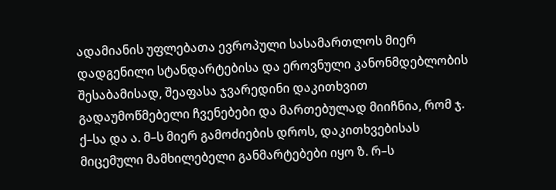ადამიანის უფლებათა ევროპული სასამართლოს მიერ დადგენილი სტანდარტებისა და ეროვნული კანონმდებლობის შესაბამისად, შეაფასა ჯვარედინი დაკითხვით გადაუმოწმებელი ჩვენებები და მართებულად მიიჩნია, რომ ჯ. ქ–სა და ა. მ–ს მიერ გამოძიების დროს, დაკითხვებისას მიცემული მამხილებელი განმარტებები იყო ზ. რ–ს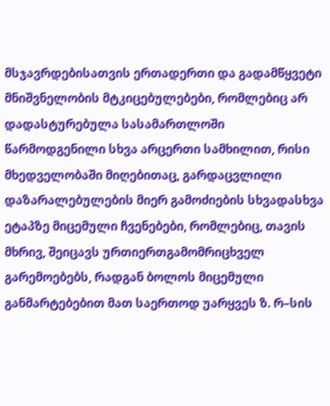მსჯავრდებისათვის ერთადერთი და გადამწყვეტი მნიშვნელობის მტკიცებულებები, რომლებიც არ დადასტურებულა სასამართლოში წარმოდგენილი სხვა არცერთი სამხილით, რისი მხედველობაში მიღებითაც, გარდაცვლილი დაზარალებულების მიერ გამოძიების სხვადასხვა ეტაპზე მიცემული ჩვენებები, რომლებიც, თავის მხრივ, შეიცავს ურთიერთგამომრიცხველ გარემოებებს, რადგან ბოლოს მიცემული განმარტებებით მათ საერთოდ უარყვეს ზ. რ–სის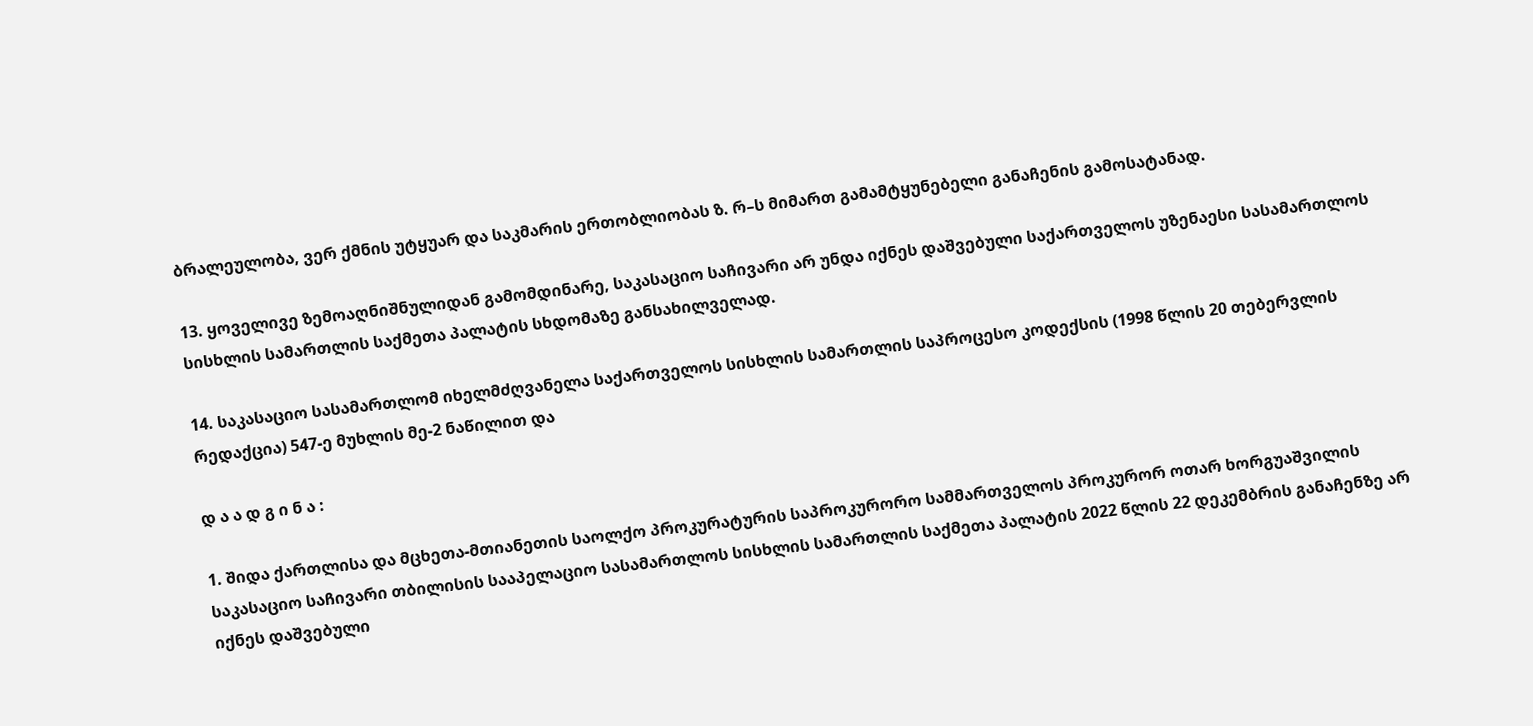ბრალეულობა, ვერ ქმნის უტყუარ და საკმარის ერთობლიობას ზ. რ–ს მიმართ გამამტყუნებელი განაჩენის გამოსატანად.

13. ყოველივე ზემოაღნიშნულიდან გამომდინარე, საკასაციო საჩივარი არ უნდა იქნეს დაშვებული საქართველოს უზენაესი სასამართლოს სისხლის სამართლის საქმეთა პალატის სხდომაზე განსახილველად.

14. საკასაციო სასამართლომ იხელმძღვანელა საქართველოს სისხლის სამართლის საპროცესო კოდექსის (1998 წლის 20 თებერვლის რედაქცია) 547-ე მუხლის მე-2 ნაწილით და

დ ა ა დ გ ი ნ ა :

1. შიდა ქართლისა და მცხეთა-მთიანეთის საოლქო პროკურატურის საპროკურორო სამმართველოს პროკურორ ოთარ ხორგუაშვილის საკასაციო საჩივარი თბილისის სააპელაციო სასამართლოს სისხლის სამართლის საქმეთა პალატის 2022 წლის 22 დეკემბრის განაჩენზე არ იქნეს დაშვებული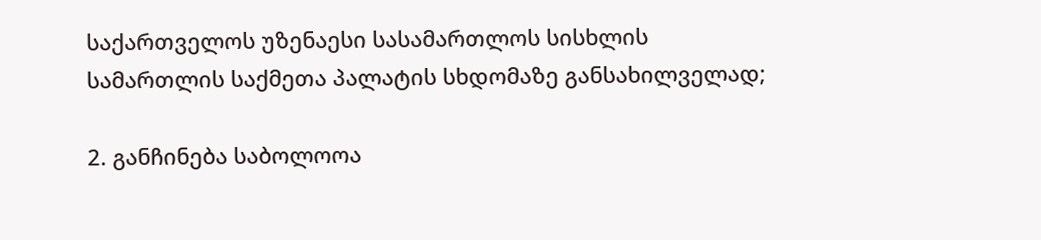საქართველოს უზენაესი სასამართლოს სისხლის სამართლის საქმეთა პალატის სხდომაზე განსახილველად;

2. განჩინება საბოლოოა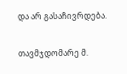და არ გასაჩივრდება.

თავმჯდომარე მ.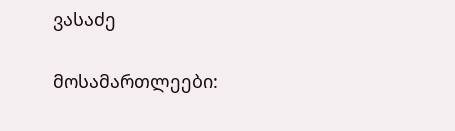ვასაძე

მოსამართლეები: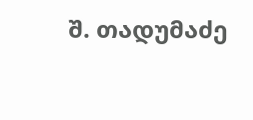შ. თადუმაძე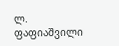ლ. ფაფიაშვილი